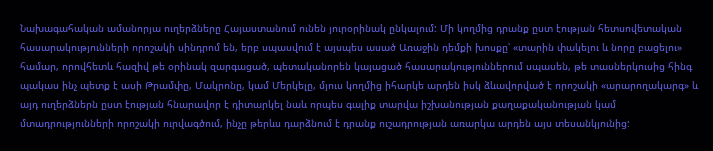Նախագահական ամանորյա ուղերձները Հայաստանում ունեն յուրօրինակ ընկալում: Մի կողմից դրանք ըստ էության հետսովետական հասարակությունների որոշակի սինդրոմ են, երբ սպասվում է այսպես ասած Առաջին դեմքի խոսքը՝ «տարին փակելու և նորը բացելու» համար, որովհետև հազիվ թե օրինակ զարգացած, պետականորեն կայացած հասարակություններում սպասեն, թե տասներկուսից հինգ պակաս ինչ պետք է ասի Թրամփը, Մակրոնը, կամ Մերկելը, մյուս կողմից իհարկե արդեն իսկ ձևավորված է որոշակի «արարողակարգ» և այդ ուղերձներն ըստ էության հնարավոր է դիտարկել նաև որպես գալիք տարվա իշխանության քաղաքականության կամ մտադրությունների որոշակի ուրվագծում, ինչը թերևս դարձնում է դրանք ուշադրության առարկա արդեն այս տեսանկյունից: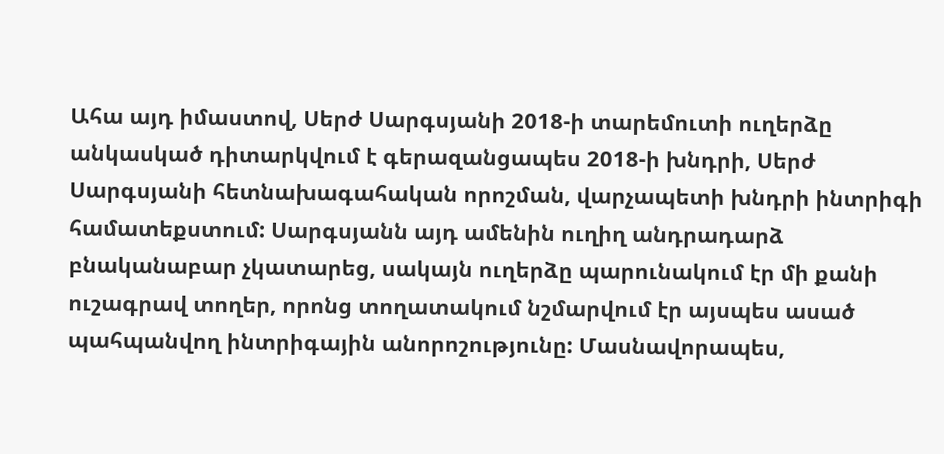Ահա այդ իմաստով, Սերժ Սարգսյանի 2018-ի տարեմուտի ուղերձը անկասկած դիտարկվում է գերազանցապես 2018-ի խնդրի, Սերժ Սարգսյանի հետնախագահական որոշման, վարչապետի խնդրի ինտրիգի համատեքստում: Սարգսյանն այդ ամենին ուղիղ անդրադարձ բնականաբար չկատարեց, սակայն ուղերձը պարունակում էր մի քանի ուշագրավ տողեր, որոնց տողատակում նշմարվում էր այսպես ասած պահպանվող ինտրիգային անորոշությունը: Մասնավորապես,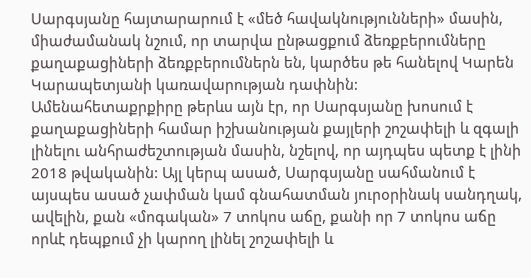Սարգսյանը հայտարարում է «մեծ հավակնությունների» մասին, միաժամանակ նշում, որ տարվա ընթացքում ձեռքբերումները քաղաքացիների ձեռքբերումներն են, կարծես թե հանելով Կարեն Կարապետյանի կառավարության դափնին:
Ամենահետաքրքիրը թերևս այն էր, որ Սարգսյանը խոսում է քաղաքացիների համար իշխանության քայլերի շոշափելի և զգալի լինելու անհրաժեշտության մասին, նշելով, որ այդպես պետք է լինի 2018 թվականին: Այլ կերպ ասած, Սարգսյանը սահմանում է այսպես ասած չափման կամ գնահատման յուրօրինակ սանդղակ, ավելին, քան «մոգական» 7 տոկոս աճը, քանի որ 7 տոկոս աճը որևէ դեպքում չի կարող լինել շոշափելի և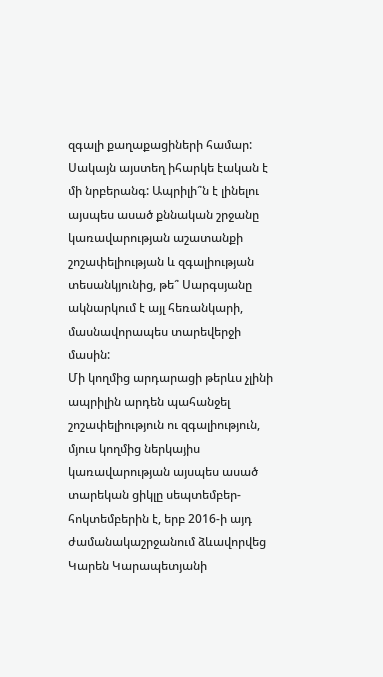զգալի քաղաքացիների համար: Սակայն այստեղ իհարկե էական է մի նրբերանգ: Ապրիլի՞ն է լինելու այսպես ասած քննական շրջանը կառավարության աշատանքի շոշափելիության և զգալիության տեսանկյունից, թե՞ Սարգսյանը ակնարկում է այլ հեռանկարի, մասնավորապես տարեվերջի մասին:
Մի կողմից արդարացի թերևս չլինի ապրիլին արդեն պահանջել շոշափելիություն ու զգալիություն, մյուս կողմից ներկայիս կառավարության այսպես ասած տարեկան ցիկլը սեպտեմբեր-հոկտեմբերին է, երբ 2016-ի այդ ժամանակաշրջանում ձևավորվեց Կարեն Կարապետյանի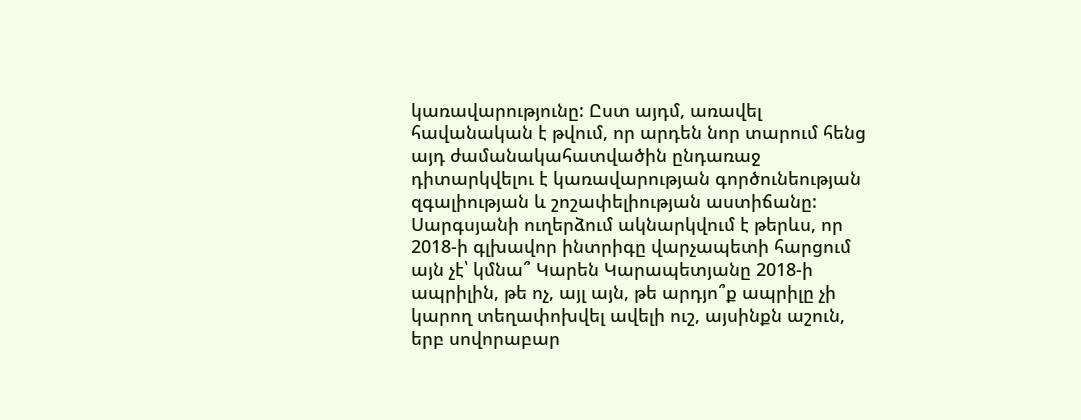կառավարությունը: Ըստ այդմ, առավել հավանական է թվում, որ արդեն նոր տարում հենց այդ ժամանակահատվածին ընդառաջ դիտարկվելու է կառավարության գործունեության զգալիության և շոշափելիության աստիճանը: Սարգսյանի ուղերձում ակնարկվում է թերևս, որ 2018-ի գլխավոր ինտրիգը վարչապետի հարցում այն չէ՝ կմնա՞ Կարեն Կարապետյանը 2018-ի ապրիլին, թե ոչ, այլ այն, թե արդյո՞ք ապրիլը չի կարող տեղափոխվել ավելի ուշ, այսինքն աշուն, երբ սովորաբար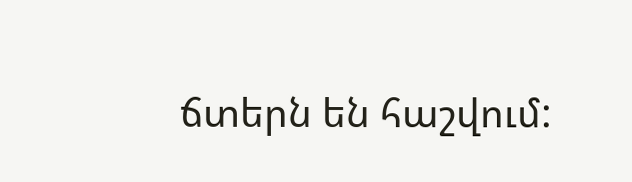ճտերն են հաշվում: